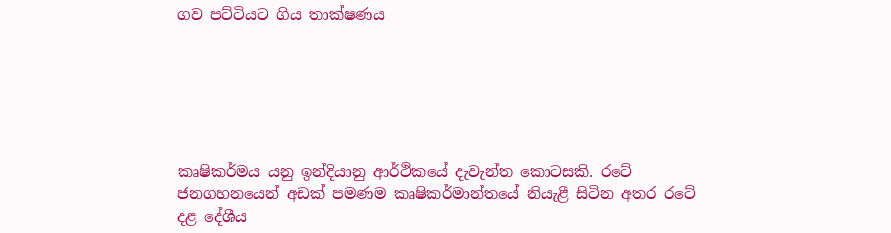ගව පට්ටියට ගිය තාක්ෂණය






කෘෂිකර්මය යනු ඉන්දියානු ආර්ථිකයේ දැවැන්ත කොටසකි. රටේ ජනගහනයෙන් අඩක් පමණම කෘෂිකර්මාන්තයේ නියැළී සිටින අතර රටේ දළ දේශීය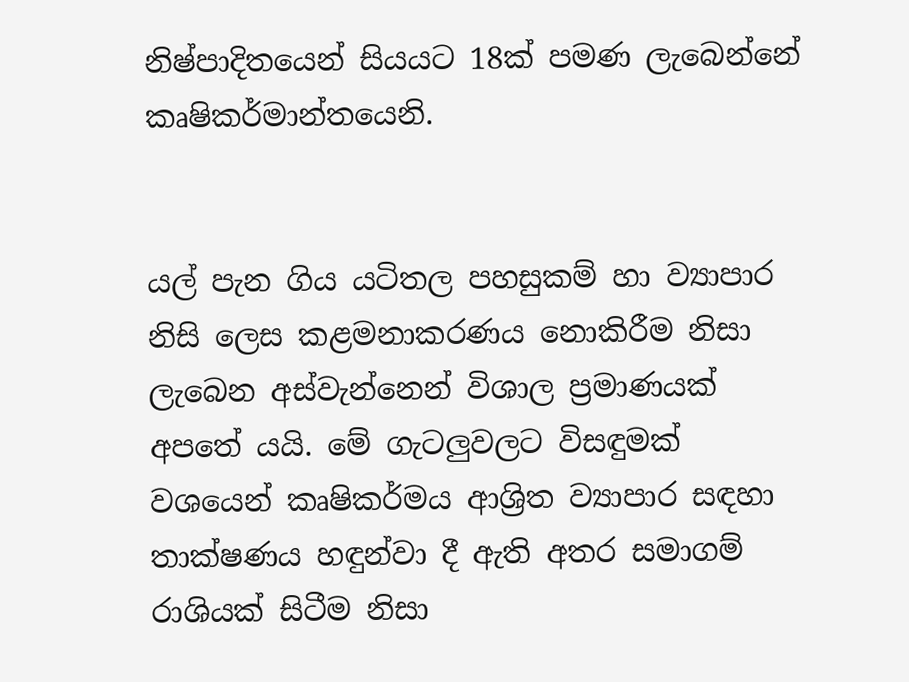නිෂ්පාදිතයෙන් සියයට 18ක් පමණ ලැබෙන්නේ කෘෂිකර්මාන්තයෙනි.


යල් පැන ගිය යටිතල පහසුකම් හා ව්‍යාපාර නිසි ලෙස කළමනාකරණය නොකිරීම නිසා ලැබෙන අස්වැන්නෙන් විශාල ප්‍රමාණයක් අපතේ යයි. මේ ගැටලුවලට විසඳුමක් වශයෙන් කෘෂිකර්මය ආශ්‍රිත ව්‍යාපාර සඳහා තාක්ෂණය හඳුන්වා දී ඇති අතර සමාගම් රාශියක් සිටීම නිසා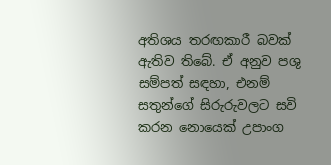අතිශය තරඟකාරී බවක් ඇතිව තිබේ. ඒ අනුව පශු සම්පත් සඳහා, එනම් සතුන්ගේ සිරුරුවලට සවි කරන නොයෙක් උපාංග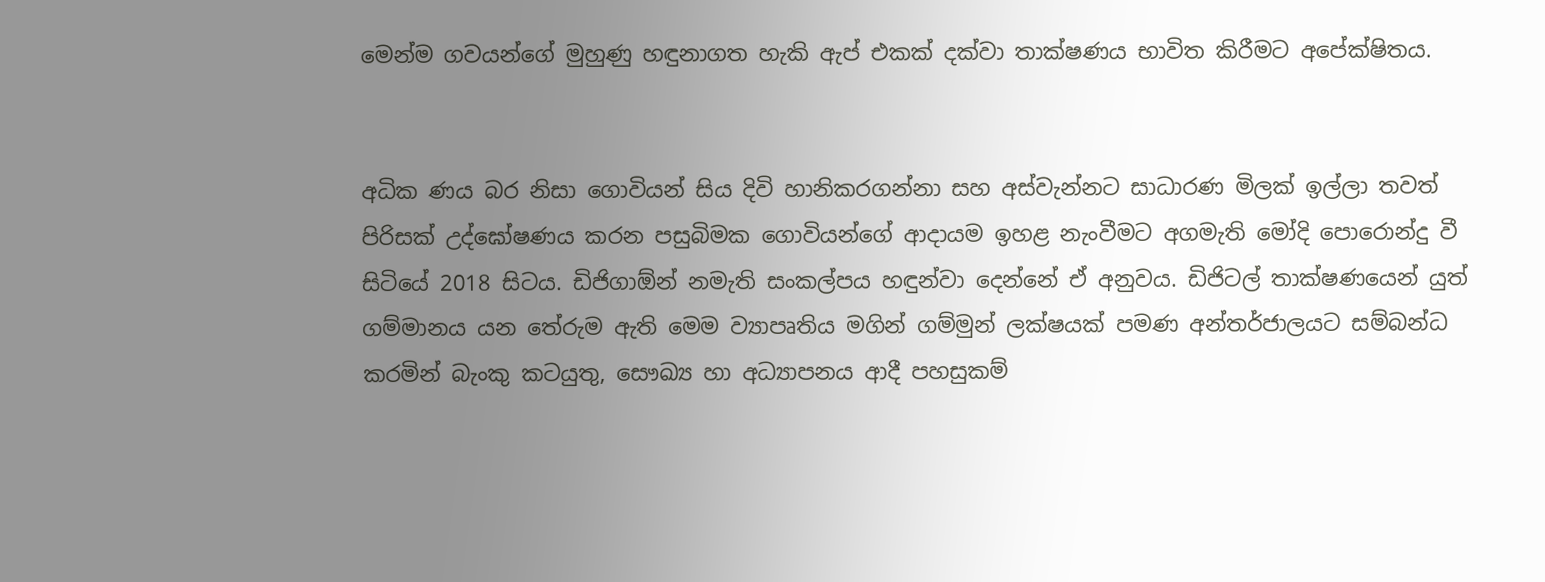මෙන්ම ගවයන්ගේ මුහුණු හඳුනාගත හැකි ඇප් එකක් දක්වා තාක්ෂණය භාවිත කිරීමට අපේක්ෂිතය.


අධික ණය බර නිසා ගොවියන් සිය දිවි හානිකරගන්නා සහ අස්වැන්නට සාධාරණ මිලක් ඉල්ලා තවත් පිරිසක් උද්ඝෝෂණය කරන පසුබිමක ගොවියන්ගේ ආදායම ඉහළ නැංවීමට අගමැති මෝදි පොරොන්දු වී සිටියේ 2018 සිටය. ඩිජිගාඕන් නමැති සංකල්පය හඳුන්වා දෙන්නේ ඒ අනුවය. ඩිජිටල් තාක්ෂණයෙන් යුත් ගම්මානය යන තේරුම ඇති මෙම ව්‍යාපෘතිය මගින් ගම්මුන් ලක්ෂයක් පමණ අන්තර්ජාලයට සම්බන්ධ කරමින් බැංකු කටයුතු, සෞඛ්‍ය හා අධ්‍යාපනය ආදී පහසුකම්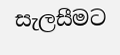සැලසීමට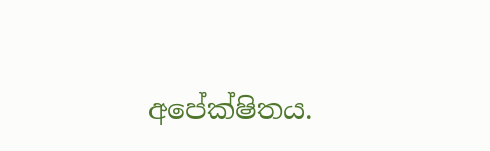අපේක්ෂිතය.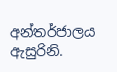අන්තර්ජාලය ඇසුරිනි.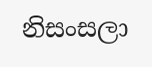නිසංසලා